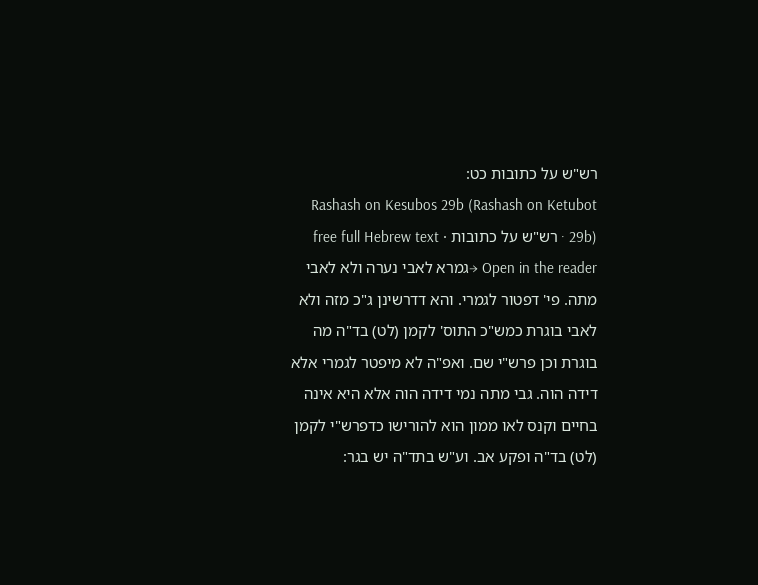רש"ש על כתובות כט:
Rashash on Kesubos 29b (Rashash on Ketubot 29b) · רש"ש על כתובות · free full Hebrew text
Open in the reader →גמרא לאבי נערה ולא לאבי מתה. פי' דפטור לגמרי. והא דדרשינן ג"כ מזה ולא לאבי בוגרת כמש"כ התוס' לקמן (לט) בד"ה מה בוגרת וכן פרש"י שם. ואפ"ה לא מיפטר לגמרי אלא דידה הוה. גבי מתה נמי דידה הוה אלא היא אינה בחיים וקנס לאו ממון הוא להורישו כדפרש"י לקמן (לט) בד"ה ופקע אב. וע"ש בתד"ה יש בגר: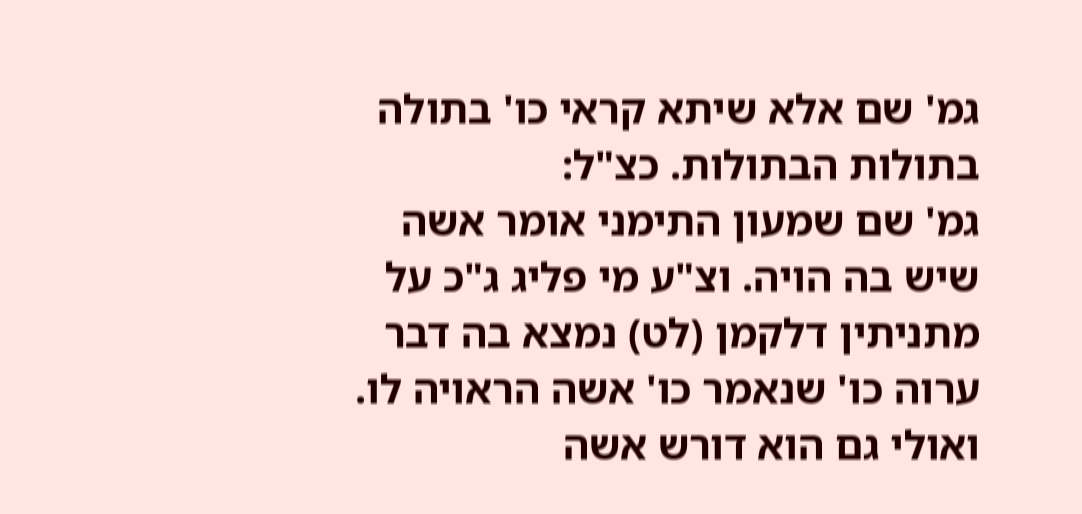גמ' שם אלא שיתא קראי כו' בתולה בתולות הבתולות. כצ"ל:
גמ' שם שמעון התימני אומר אשה שיש בה הויה. וצ"ע מי פליג ג"כ על מתניתין דלקמן (לט) נמצא בה דבר ערוה כו' שנאמר כו' אשה הראויה לו. ואולי גם הוא דורש אשה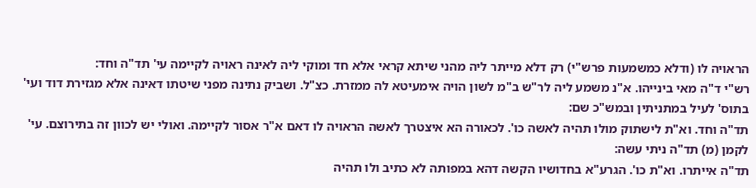הראויה לו (ודלא כמשמעות פרש"י) רק דלא מייתר ליה מהני שיתא קראי אלא חד ומוקי ליה לאינה ראויה לקיימה עי' תד"ה וחד:
רש"י ד"ה מאי בינייהו. א"נ משמע ליה לר"ש ב"מ לשון הויה אימעיטא לה ממזרת. כצ"ל. ושביק נתינה מפני שיטתו דאינה אלא מגזירת דוד ועי' בתוס' לעיל במתניתין ובמש"כ שם:
תד"ה וחד. וא"ת לישתוק מולו תהיה לאשה כו'. לכאורה הא איצטרך לאשה הראויה לו דאם א"ר אסור לקיימה. ואולי יש לכוון זה בתירוצם. עי' לקמן (מ) תד"ה ניתי עשה:
תד"ה אייתרו. וא"ת כו'. הגרע"א בחדושיו הקשה דהא במפותה לא כתיב ולו תהיה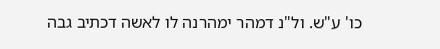כו' ע"ש. ול"נ דמהר ימהרנה לו לאשה דכתיב גבה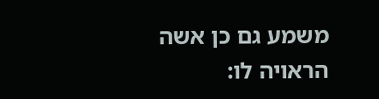משמע גם כן אשה הראויה לו: